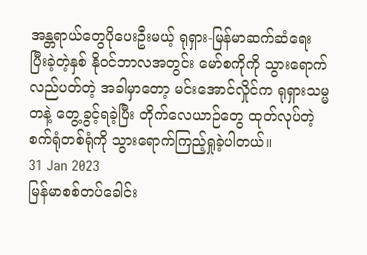အန္တရာယ်တွေပိုပေးဦးမယ့် ရုရှား-မြန်မာဆက်ဆံရေး
ပြီးခဲ့တဲ့နှစ် နိုဝင်ဘာလအတွင်း မော်စကိုကို သွားရောက်လည်ပတ်တဲ့ အခါမှာတော့ မင်းအောင်လှိုင်က ရုရှားသမ္မတနဲ့ တွေ့ခွင့်ရခဲ့ပြီး တိုက်လေယာဉ်တွေ ထုတ်လုပ်တဲ့ စက်ရုံတစ်ရုံကို သွားရောက်ကြည့်ရှုခဲ့ပါတယ်။
31 Jan 2023
မြန်မာစစ်တပ်ခေါင်း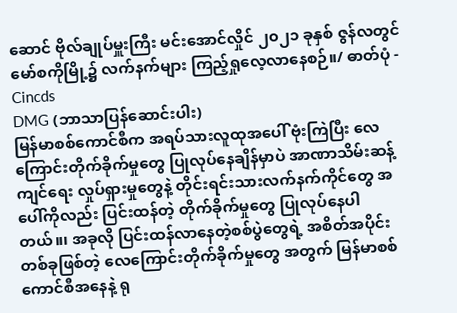ဆောင် ဗိုလ်ချုပ်မှူးကြီး မင်းအောင်လှိုင် ၂၀၂၁ ခုနှစ် ဇွန်လတွင် မော်စကိုမြို့၌ လက်နက်များ ကြည့်ရှုလေ့လာနေစဉ်။/ ဓာတ်ပုံ - Cincds
DMG (ဘာသာပြန်ဆောင်းပါး)
မြန်မာစစ်ကောင်စီက အရပ်သားလူထုအပေါ် ဗုံးကြဲပြီး လေကြောင်းတိုက်ခိုက်မှုတွေ ပြုလုပ်နေချိန်မှာပဲ အာဏာသိမ်းဆန့်ကျင်ရေး လှုပ်ရှားမှုတွေနဲ့ တိုင်းရင်းသားလက်နက်ကိုင်တွေ အပေါ်ကိုလည်း ပြင်းထန်တဲ့ တိုက်ခိုက်မှုတွေ ပြုလုပ်နေပါတယ်။၊ အခုလို ပြင်းထန်လာနေတဲ့စစ်ပွဲတွေရဲ့ အစိတ်အပိုင်းတစ်ခုဖြစ်တဲ့ လေကြောင်းတိုက်ခိုက်မှုတွေ အတွက် မြန်မာစစ်ကောင်စီအနေနဲ့ ရု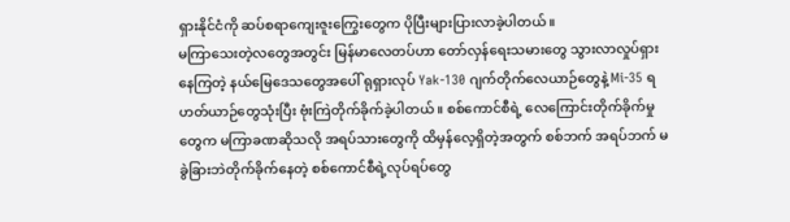ရှားနိုင်ငံကို ဆပ်စရာကျေးဇူးကြွေးတွေက ပိုပြီးများပြားလာခဲ့ပါတယ်။
မကြာသေးတဲ့လတွေအတွင်း မြန်မာလေတပ်ဟာ တော်လှန်ရေးသမားတွေ သွားလာလှုပ်ရှားနေကြတဲ့ နယ်မြေဒေသတွေအပေါ် ရုရှားလုပ် Yak-130 ဂျက်တိုက်လေယာဉ်တွေနဲ့ Mi-35 ရဟတ်ယာဉ်တွေသုံးပြီး ဗုံးကြဲတိုက်ခိုက်ခဲ့ပါတယ်။ စစ်ကောင်စီရဲ့ လေကြောင်းတိုက်ခိုက်မှုတွေက မကြာခဏဆိုသလို အရပ်သားတွေကို ထိမှန်လေ့ရှိတဲ့အတွက် စစ်ဘက် အရပ်ဘက် မခွဲခြားဘဲတိုက်ခိုက်နေတဲ့ စစ်ကောင်စီရဲ့လုပ်ရပ်တွေ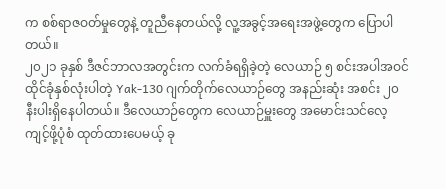က စစ်ရာဇဝတ်မှုတွေနဲ့ တူညီနေတယ်လို့ လူ့အခွင့်အရေးအဖွဲ့တွေက ပြောပါတယ်။
၂၀၂၁ ခုနှစ် ဒီဇင်ဘာလအတွင်းက လက်ခံရရှိခဲ့တဲ့ လေယာဉ် ၅ စင်းအပါအဝင် ထိုင်ခုံနှစ်လုံးပါတဲ့ Yak-130 ဂျက်တိုက်လေယာဉ်တွေ အနည်းဆုံး အစင်း ၂၀ နီးပါးရှိနေပါတယ်။ ဒီလေယာဉ်တွေက လေယာဉ်မှူးတွေ အမောင်းသင်လေ့ကျင့်ဖို့ပုံစံ ထုတ်ထားပေမယ့် ခု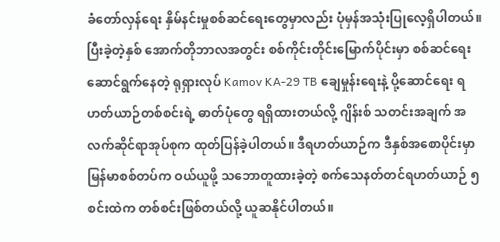ခံတော်လှန်ရေး နှိမ်နင်းမှုစစ်ဆင်ရေးတွေမှာလည်း ပုံမှန်အသုံးပြုလေ့ရှိပါတယ်။
ပြီးခဲ့တဲ့နှစ် အောက်တိုဘာလအတွင်း စစ်ကိုင်းတိုင်းမြောက်ပိုင်းမှာ စစ်ဆင်ရေးဆောင်ရွက်နေတဲ့ ရုရှားလုပ် Kamov KA-29 TB ချေမှုန်းရေးနဲ့ ပို့ဆောင်ရေး ရဟတ်ယာဉ်တစ်စင်းရဲ့ ဓာတ်ပုံတွေ ရရှိထားတယ်လို့ ဂျိန်းစ် သတင်းအချက် အလက်ဆိုင်ရာအုပ်စုက ထုတ်ပြန်ခဲ့ပါတယ်။ ဒီရဟတ်ယာဉ်က ဒီနှစ်အစောပိုင်းမှာ မြန်မာစစ်တပ်က ဝယ်ယူဖို့ သဘောတူထားခဲ့တဲ့ စက်သေနတ်တင်ရဟတ်ယာဉ် ၅ စင်းထဲက တစ်စင်းဖြစ်တယ်လို့ ယူဆနိုင်ပါတယ်။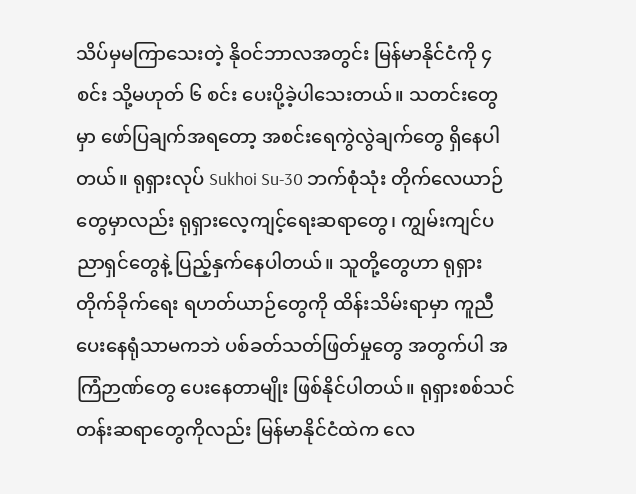သိပ်မှမကြာသေးတဲ့ နိုဝင်ဘာလအတွင်း မြန်မာနိုင်ငံကို ၄ စင်း သို့မဟုတ် ၆ စင်း ပေးပို့ခဲ့ပါသေးတယ်။ သတင်းတွေမှာ ဖော်ပြချက်အရတော့ အစင်းရေကွဲလွဲချက်တွေ ရှိနေပါတယ်။ ရုရှားလုပ် Sukhoi Su-30 ဘက်စုံသုံး တိုက်လေယာဉ်တွေမှာလည်း ရုရှားလေ့ကျင့်ရေးဆရာတွေ၊ ကျွမ်းကျင်ပညာရှင်တွေနဲ့ ပြည့်နှက်နေပါတယ်။ သူတို့တွေဟာ ရုရှားတိုက်ခိုက်ရေး ရဟတ်ယာဉ်တွေကို ထိန်းသိမ်းရာမှာ ကူညီပေးနေရုံသာမကဘဲ ပစ်ခတ်သတ်ဖြတ်မှုတွေ အတွက်ပါ အကြံဉာဏ်တွေ ပေးနေတာမျိုး ဖြစ်နိုင်ပါတယ်။ ရုရှားစစ်သင်တန်းဆရာတွေကိုလည်း မြန်မာနိုင်ငံထဲက လေ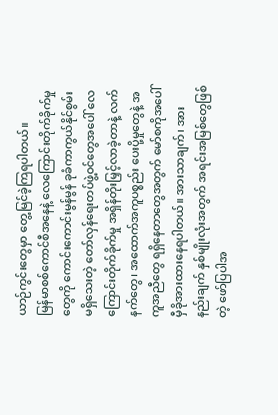ယာဉ်ကွင်းတွေမှာ တွေ့မြင်ခဲ့ကြရပါတယ်။
မြန်မာစစ်ကောင်စီအနေနဲ့ လေကြောင်းတိုက်ခိုက်မှုတွေကို ကောင်းကောင်းမွန်မွန် ခုခံကာကွယ်နိုင်စွမ်း မရှိသေးတဲ့ တော်လှန်ရေးတပ်ဖွဲ့ဝင်တွေအပေါ် လေကြောင်းတိုက်ခိုက်မှု အရှိန်တိုးမြှင့်လာခဲ့တာနဲ့ လက်နက်တွေ၊ အထောက်အကူပစ္စည်း ပေးပို့မှုတွေနဲ့ အကူအညီတွေ ရရှိနေတာတွေအတွက် မော်စကိုအပေါ် မှီခိုအားထားနေရပါတယ်။ အားသာချက်၊ အားနည်းချက် နှစ်မျိုးလုံးအတွက် အရင်းအမြစ်တွေဖြစ်တဲ့ ဖော်ပြပါအ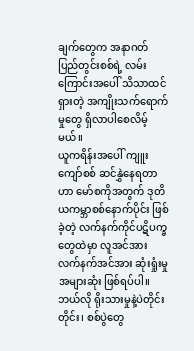ချက်တွေက အနာဂတ် ပြည်တွင်းစစ်ရဲ့ လမ်းကြောင်းအပေါ် သိသာထင်ရှားတဲ့ အကျိုးသက်ရောက်မှုတွေ ရှိလာပါစေလိမ့်မယ်။
ယူကရိန်းအပေါ် ကျူးကျော်စစ် ဆင်နွှဲနေရတာဟာ မော်စကိုအတွက် ဒုတိယကမ္ဘာစစ်နောက်ပိုင်း ဖြစ်ခဲ့တဲ့ လက်နက်ကိုင်ပဋိပက္ခတွေထဲမှာ လူအင်အား လက်နက်အင်အား ဆုံးရှုံးမှု အများဆုံး ဖြစ်ရပ်ပါ။ ဘယ်လို ရိုးသားမှုနဲ့ပဲတိုင်းတိုင်း၊ စစ်ပွဲတွေ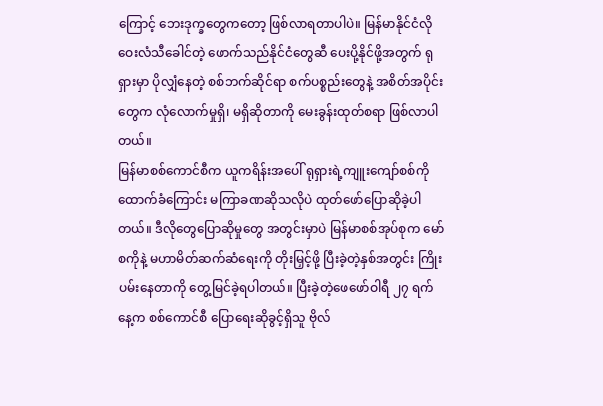ကြောင့် ဘေးဒုက္ခတွေကတော့ ဖြစ်လာရတာပါပဲ။ မြန်မာနိုင်ငံလို ဝေးလံသီခေါင်တဲ့ ဖောက်သည်နိုင်ငံတွေဆီ ပေးပို့နိုင်ဖို့အတွက် ရုရှားမှာ ပိုလျှံနေတဲ့ စစ်ဘက်ဆိုင်ရာ စက်ပစ္စည်းတွေနဲ့ အစိတ်အပိုင်းတွေက လုံလောက်မှုရှိ၊ မရှိဆိုတာကို မေးခွန်းထုတ်စရာ ဖြစ်လာပါတယ်။
မြန်မာစစ်ကောင်စီက ယူကရိန်းအပေါ် ရုရှားရဲ့ကျူးကျော်စစ်ကို ထောက်ခံကြောင်း မကြာခဏဆိုသလိုပဲ ထုတ်ဖော်ပြောဆိုခဲ့ပါတယ်။ ဒီလိုတွေပြောဆိုမှုတွေ အတွင်းမှာပဲ မြန်မာစစ်အုပ်စုက မော်စကိုနဲ့ မဟာမိတ်ဆက်ဆံရေးကို တိုးမြှင့်ဖို့ ပြီးခဲ့တဲ့နှစ်အတွင်း ကြိုးပမ်းနေတာကို တွေ့မြင်ခဲ့ရပါတယ်။ ပြီးခဲ့တဲ့ဖေဖော်ဝါရီ ၂၇ ရက်နေ့က စစ်ကောင်စီ ပြောရေးဆိုခွင့်ရှိသူ ဗိုလ်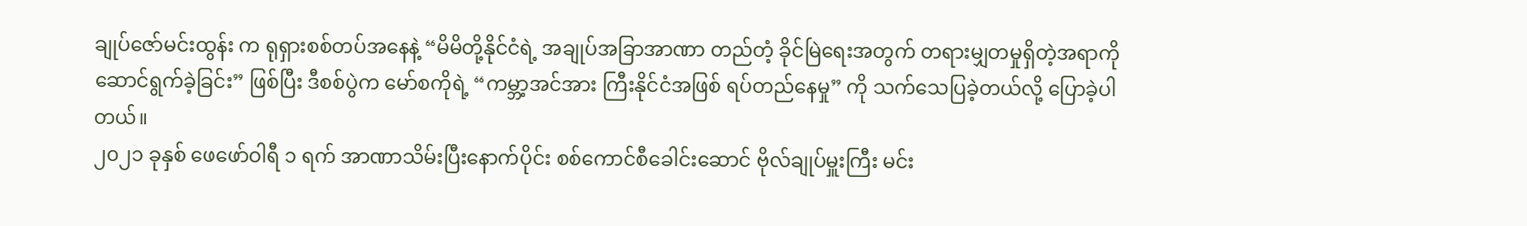ချုပ်ဇော်မင်းထွန်း က ရုရှားစစ်တပ်အနေနဲ့ “မိမိတို့နိုင်ငံရဲ့ အချုပ်အခြာအာဏာ တည်တံ့ ခိုင်မြဲရေးအတွက် တရားမျှတမှုရှိတဲ့အရာကို ဆောင်ရွက်ခဲ့ခြင်း” ဖြစ်ပြီး ဒီစစ်ပွဲက မော်စကိုရဲ့ “ကမ္ဘာ့အင်အား ကြီးနိုင်ငံအဖြစ် ရပ်တည်နေမှု” ကို သက်သေပြခဲ့တယ်လို့ ပြောခဲ့ပါတယ်။
၂၀၂၁ ခုနှစ် ဖေဖော်ဝါရီ ၁ ရက် အာဏာသိမ်းပြီးနောက်ပိုင်း စစ်ကောင်စီခေါင်းဆောင် ဗိုလ်ချုပ်မှူးကြီး မင်း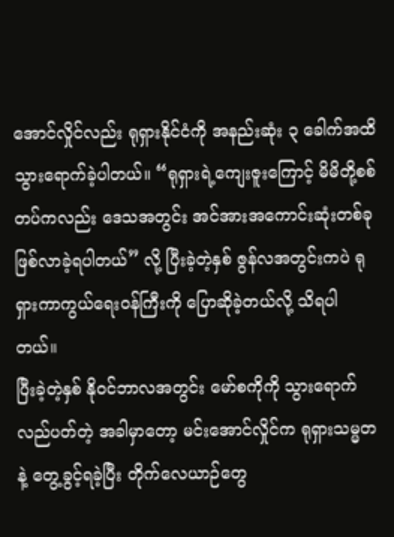အောင်လှိုင်လည်း ရုရှားနိုင်ငံကို အနည်းဆုံး ၃ ခေါက်အထိ သွားရောက်ခဲ့ပါတယ်။ “ရုရှားရဲ့ကျေးဇူးကြောင့် မိမိတို့စစ်တပ်ကလည်း ဒေသအတွင်း အင်အားအကောင်းဆုံးတစ်ခု ဖြစ်လာခဲ့ရပါတယ်” လို့ ပြီးခဲ့တဲ့နှစ် ဇွန်လအတွင်းကပဲ ရုရှားကာကွယ်ရေးဝန်ကြီးကို ပြောဆိုခဲ့တယ်လို့ သိရပါတယ်။
ပြီးခဲ့တဲ့နှစ် နိုဝင်ဘာလအတွင်း မော်စကိုကို သွားရောက်လည်ပတ်တဲ့ အခါမှာတော့ မင်းအောင်လှိုင်က ရုရှားသမ္မတနဲ့ တွေ့ခွင့်ရခဲ့ပြီး တိုက်လေယာဉ်တွေ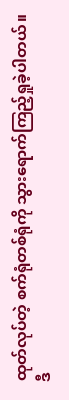ထုတ်လုပ်တဲ့ စက်ရုံတစ်ရုံကို သွားရောက်ကြည့်ရှုခဲ့ပါတယ်။ ဒီ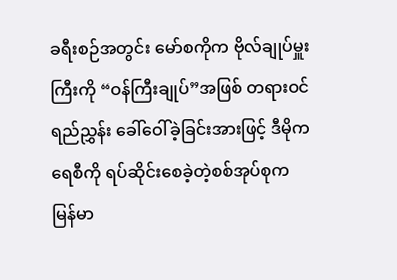ခရီးစဉ်အတွင်း မော်စကိုက ဗိုလ်ချုပ်မှူးကြီးကို “ဝန်ကြီးချုပ်”အဖြစ် တရားဝင်ရည်ညွှန်း ခေါ်ဝေါ်ခဲ့ခြင်းအားဖြင့် ဒီမိုကရေစီကို ရပ်ဆိုင်းစေခဲ့တဲ့စစ်အုပ်စုက မြန်မာ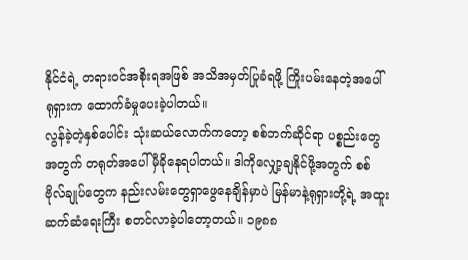နိုင်ငံရဲ့ တရားဝင်အစိုးရအဖြစ် အသိအမှတ်ပြုခံရဖို့ ကြိုးပမ်းနေတဲ့အပေါ် ရုရှားက ထောက်ခံမှုပေးခဲ့ပါတယ်။
လွန်ခဲ့တဲ့နှစ်ပေါင်း သုံးဆယ်လောက်ကတော့ စစ်ဘက်ဆိုင်ရာ ပစ္စည်းတွေအတွက် တရုတ်အပေါ် မှီခိုနေရပါတယ်။ ဒါကိုလျှော့ချနိုင်ဖို့အတွက် စစ်ဗိုလ်ချုပ်တွေက နည်းလမ်းတွေရှာဖွေနေချိန်မှာပဲ မြန်မာနဲ့ရုရှားတို့ရဲ့ အထူးဆက်ဆံရေးကြီး စတင်လာခဲ့ပါတော့တယ်။ ၁၉၈၈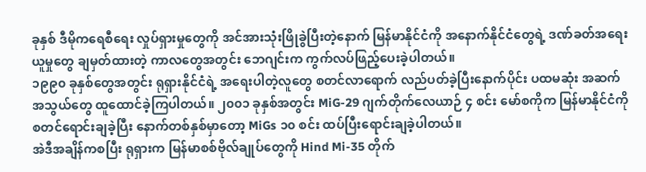ခုနှစ် ဒီမိုကရေစီရေး လှုပ်ရှားမှုတွေကို အင်အားသုံးဖြိုခွဲပြီးတဲ့နောက် မြန်မာနိုင်ငံကို အနောက်နိုင်ငံတွေရဲ့ ဒဏ်ခတ်အရေးယူမှုတွေ ချမှတ်ထားတဲ့ ကာလတွေအတွင်း ဘေဂျင်းက ကွက်လပ်ဖြည့်ပေးခဲ့ပါတယ်။
၁၉၉၀ ခုနှစ်တွေအတွင်း ရုရှားနိုင်ငံရဲ့ အရေးပါတဲ့လူတွေ စတင်လာရောက် လည်ပတ်ခဲ့ပြီးနောက်ပိုင်း ပထမဆုံး အဆက်အသွယ်တွေ ထူထောင်ခဲ့ကြပါတယ်။ ၂၀၀၁ ခုနှစ်အတွင်း MiG-29 ဂျက်တိုက်လေယာဉ် ၄ စင်း မော်စကိုက မြန်မာနိုင်ငံကို စတင်ရောင်းချခဲ့ပြီး နောက်တစ်နှစ်မှာတော့ MiGs ၁၀ စင်း ထပ်ပြီးရောင်းချခဲ့ပါတယ်။
အဲဒီအချိန်ကစပြီး ရုရှားက မြန်မာစစ်ဗိုလ်ချုပ်တွေကို Hind Mi-35 တိုက်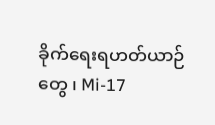ခိုက်ရေးရဟတ်ယာဉ်တွေ ၊ Mi-17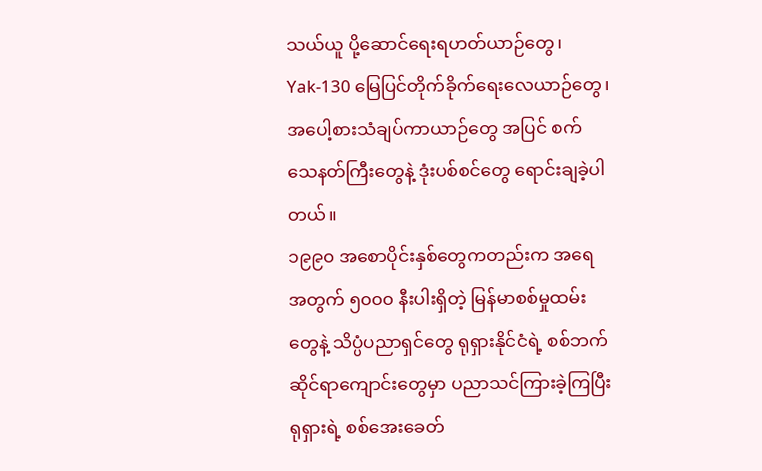သယ်ယူ ပို့ဆောင်ရေးရဟတ်ယာဉ်တွေ၊ Yak-130 မြေပြင်တိုက်ခိုက်ရေးလေယာဉ်တွေ၊ အပေါ့စားသံချပ်ကာယာဉ်တွေ အပြင် စက်သေနတ်ကြီးတွေနဲ့ ဒုံးပစ်စင်တွေ ရောင်းချခဲ့ပါတယ်။
၁၉၉၀ အစောပိုင်းနှစ်တွေကတည်းက အရေအတွက် ၅၀၀၀ နီးပါးရှိတဲ့ မြန်မာစစ်မှုထမ်းတွေနဲ့ သိပ္ပံပညာရှင်တွေ ရုရှားနိုင်ငံရဲ့ စစ်ဘက်ဆိုင်ရာကျောင်းတွေမှာ ပညာသင်ကြားခဲ့ကြပြီး ရုရှားရဲ့ စစ်အေးခေတ်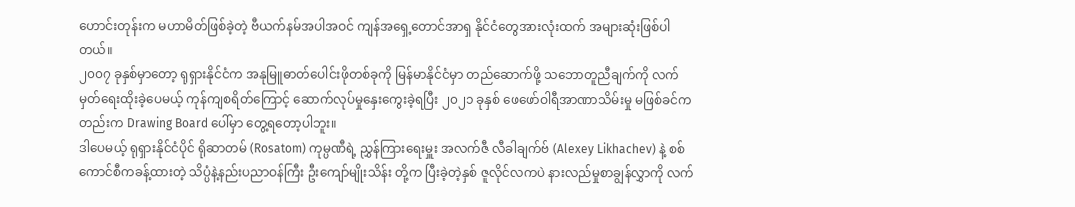ဟောင်းတုန်းက မဟာမိတ်ဖြစ်ခဲ့တဲ့ ဗီယက်နမ်အပါအဝင် ကျန်အရှေ့တောင်အာရှ နိုင်ငံတွေအားလုံးထက် အများဆုံးဖြစ်ပါတယ်။
၂၀၀၇ ခုနှစ်မှာတော့ ရုရှားနိုင်ငံက အနုမြူဓာတ်ပေါင်းဖိုတစ်ခုကို မြန်မာနိုင်ငံမှာ တည်ဆောက်ဖို့ သဘောတူညီချက်ကို လက်မှတ်ရေးထိုးခဲ့ပေမယ့် ကုန်ကျစရိတ်ကြောင့် ဆောက်လုပ်မှုနှေးကွေးခဲ့ရပြီး ၂၀၂၁ ခုနှစ် ဖေဖော်ဝါရီအာဏာသိမ်းမှု မဖြစ်ခင်ကတည်းက Drawing Board ပေါ်မှာ တွေ့ရတော့ပါဘူး။
ဒါပေမယ့် ရုရှားနိုင်ငံပိုင် ရိုဆာတမ် (Rosatom) ကုမ္ပဏီရဲ့ ညွှန်ကြားရေးမှူး အလက်ဇီ လီခါချက်ဗ် (Alexey Likhachev) နဲ့ စစ်ကောင်စီကခန့်ထားတဲ့ သိပ္ပံနဲ့နည်းပညာဝန်ကြီး ဦးကျော်မျိုးသိန်း တို့က ပြီးခဲ့တဲ့နှစ် ဇူလိုင်လကပဲ နားလည်မှုစာချွန်လွှာကို လက်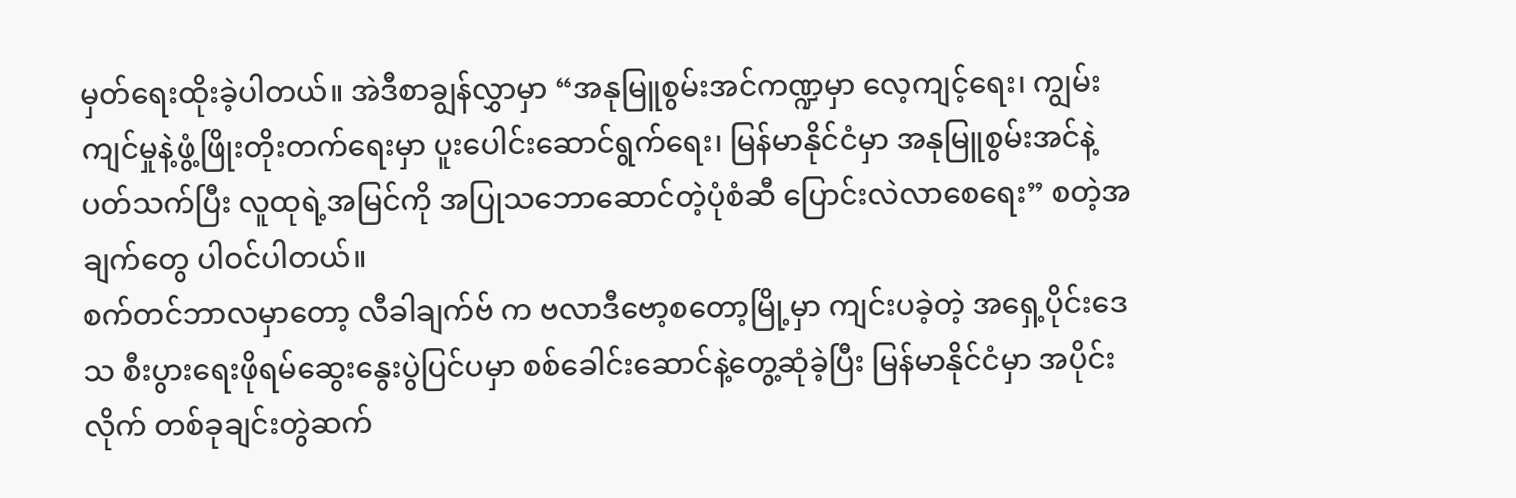မှတ်ရေးထိုးခဲ့ပါတယ်။ အဲဒီစာချွန်လွှာမှာ “အနုမြူစွမ်းအင်ကဏ္ဍမှာ လေ့ကျင့်ရေး၊ ကျွမ်းကျင်မှုနဲ့ဖွံ့ဖြိုးတိုးတက်ရေးမှာ ပူးပေါင်းဆောင်ရွက်ရေး၊ မြန်မာနိုင်ငံမှာ အနုမြူစွမ်းအင်နဲ့ပတ်သက်ပြီး လူထုရဲ့အမြင်ကို အပြုသဘောဆောင်တဲ့ပုံစံဆီ ပြောင်းလဲလာစေရေး” စတဲ့အချက်တွေ ပါဝင်ပါတယ်။
စက်တင်ဘာလမှာတော့ လီခါချက်ဗ် က ဗလာဒီဗော့စတော့မြို့မှာ ကျင်းပခဲ့တဲ့ အရှေ့ပိုင်းဒေသ စီးပွားရေးဖိုရမ်ဆွေးနွေးပွဲပြင်ပမှာ စစ်ခေါင်းဆောင်နဲ့တွေ့ဆုံခဲ့ပြီး မြန်မာနိုင်ငံမှာ အပိုင်းလိုက် တစ်ခုချင်းတွဲဆက်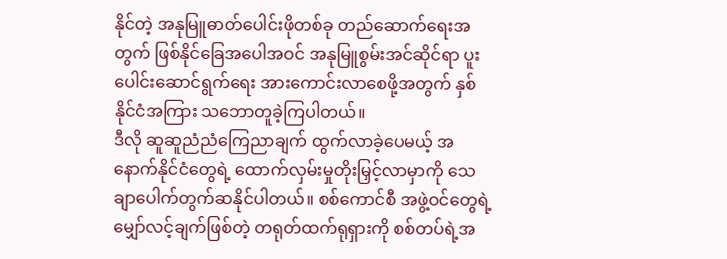နိုင်တဲ့ အနုမြူဓာတ်ပေါင်းဖိုတစ်ခု တည်ဆောက်ရေးအတွက် ဖြစ်နိုင်ခြေအပေါအဝင် အနုမြူစွမ်းအင်ဆိုင်ရာ ပူးပေါင်းဆောင်ရွက်ရေး အားကောင်းလာစေဖို့အတွက် နှစ်နိုင်ငံအကြား သဘောတူခဲ့ကြပါတယ်။
ဒီလို ဆူဆူညံညံကြေညာချက် ထွက်လာခဲ့ပေမယ့် အနောက်နိုင်ငံတွေရဲ့ ထောက်လှမ်းမှုတိုးမြှင့်လာမှာကို သေချာပေါက်တွက်ဆနိုင်ပါတယ်။ စစ်ကောင်စီ အဖွဲ့ဝင်တွေရဲ့မျှော်လင့်ချက်ဖြစ်တဲ့ တရုတ်ထက်ရုရှားကို စစ်တပ်ရဲ့အ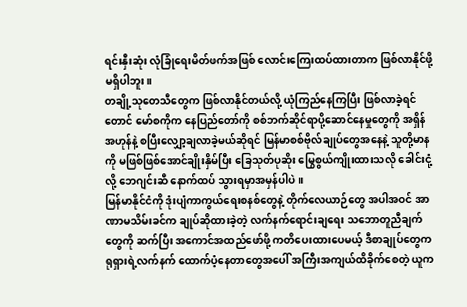ရင်းနှီးဆုံး လုံခြုံရေးမိတ်ဖက်အဖြစ် လောင်းကြေးထပ်ထားတာက ဖြစ်လာနိုင်ဖို့မရှိပါဘူး။
တချို့သုတေသီတွေက ဖြစ်လာနိုင်တယ်လို့ ယုံကြည်နေကြပြီး ဖြစ်လာခဲ့ရင်တောင် မော်စကိုက နေပြည်တော်ကို စစ်ဘက်ဆိုင်ရာပို့ဆောင်နေမှုတွေကို အရှိန်အဟုန်နဲ့ စပြီးလျှော့ချလာခဲ့မယ်ဆိုရင် မြန်မာစစ်ဗိုလ်ချုပ်တွေအနေနဲ့ သူတို့မာနကို မဖြစ်ဖြစ်အောင်ချိုးနှိမ်ပြီး ခြေသုတ်ပုဆိုး မြွေစွယ်ကျိုးထားသလို ခေါင်းငုံ့လို့ ဘေဂျင်းဆီ နောက်ထပ် သွားရမှာအမှန်ပါပဲ။
မြန်မာနိုင်ငံကို ဒုံးပျံကာကွယ်ရေးစနစ်တွေနဲ့ တိုက်လေယာဉ်တွေ အပါအဝင် အာဏာမသိမ်းခင်က ချုပ်ဆိုထားခဲ့တဲ့ လက်နက်ရောင်းချရေး သဘောတူညီချက်တွေကို ဆက်ပြီး အကောင်အထည်ဖော်ဖို့ ကတိပေးထားပေမယ့် ဒီစာချုပ်တွေက ရုရှားရဲ့လက်နက် ထောက်ပံ့နေတာတွေအပေါ် အကြီးအကျယ်ထိခိုက်စေတဲ့ ယူက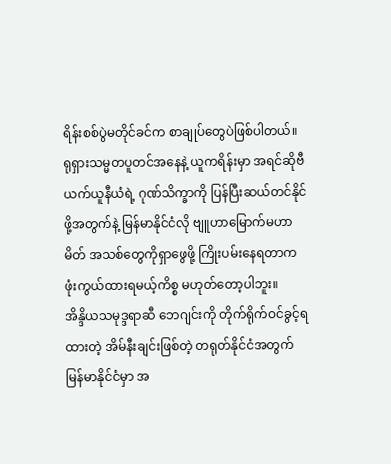ရိန်းစစ်ပွဲမတိုင်ခင်က စာချုပ်တွေပဲဖြစ်ပါတယ်။
ရုရှားသမ္မတပူတင်အနေနဲ့ ယူကရိန်းမှာ အရင်ဆိုဗီယက်ယူနီယံရဲ့ ဂုဏ်သိက္ခာကို ပြန်ပြီးဆယ်တင်နိုင်ဖို့အတွက်နဲ့ မြန်မာနိုင်ငံလို ဗျူဟာမြောက်မဟာမိတ် အသစ်တွေကိုရှာဖွေဖို့ ကြိုးပမ်းနေရတာက ဖုံးကွယ်ထားရမယ့်ကိစ္စ မဟုတ်တော့ပါဘူး။
အိန္ဒိယသမုဒ္ဒရာဆီ ဘေဂျင်းကို တိုက်ရိုက်ဝင်ခွင့်ရထားတဲ့ အိမ်နီးချင်းဖြစ်တဲ့ တရုတ်နိုင်ငံအတွက် မြန်မာနိုင်ငံမှာ အ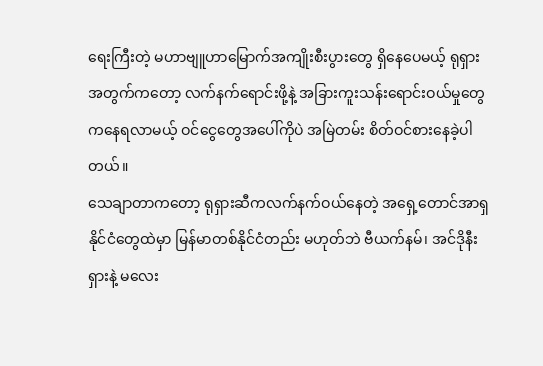ရေးကြီးတဲ့ မဟာဗျူဟာမြောက်အကျိုးစီးပွားတွေ ရှိနေပေမယ့် ရုရှားအတွက်ကတော့ လက်နက်ရောင်းဖို့နဲ့ အခြားကူးသန်းရောင်းဝယ်မှုတွေ ကနေရလာမယ့် ဝင်ငွေတွေအပေါ်ကိုပဲ အမြဲတမ်း စိတ်ဝင်စားနေခဲ့ပါတယ်။
သေချာတာကတော့ ရုရှားဆီကလက်နက်ဝယ်နေတဲ့ အရှေ့တောင်အာရှနိုင်ငံတွေထဲမှာ မြန်မာတစ်နိုင်ငံတည်း မဟုတ်ဘဲ ဗီယက်နမ်၊ အင်ဒိုနီးရှားနဲ့ မလေး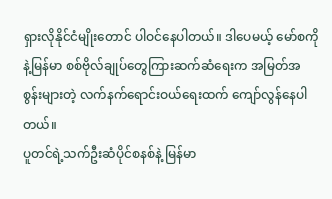ရှားလိုနိုင်ငံမျိုးတောင် ပါဝင်နေပါတယ်။ ဒါပေမယ့် မော်စကိုနဲ့မြန်မာ စစ်ဗိုလ်ချုပ်တွေကြားဆက်ဆံရေးက အမြတ်အစွန်းများတဲ့ လက်နက်ရောင်းဝယ်ရေးထက် ကျော်လွန်နေပါတယ်။
ပူတင်ရဲ့သက်ဦးဆံပိုင်စနစ်နဲ့ မြန်မာ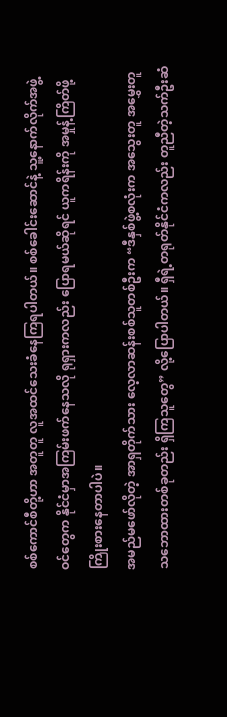စစ်ကောင်စီတို့ဟာ အတူတူ လူအထင်သေးခံနေကြရပါတယ်။ စစ်ခေါင်းဆောင်နဲ့ သူ့နောက်လိုက်အဖွဲ့ဝင်တွေက နိုင်ငံမှာအကြမ်းဖက်နေသလို ရုရှားကလည်း ပြောရမယ်ဆိုရင် ယူကရိန်းကို အမှုန့်ကြိတ်ဖို့ ကြိုးစားနေတာပါပဲ။
အမည်မဖော်လိုတဲ့ အာရှတိုက်သား လေ့လာဆန်းစစ်သူတစ်ဦးက “ဒီနှစ်ဖွဲ့စလုံးက အသွေးတူ အမွှေးတူ သဘောထားတစ်ခုတည်း ရှိကြသူတွေ” လို့ပြောပါတယ်။ ရှီရဲ့တရုတ်နိုင်ငံကလည်း တူညီတဲ့သက်ဦးဆံ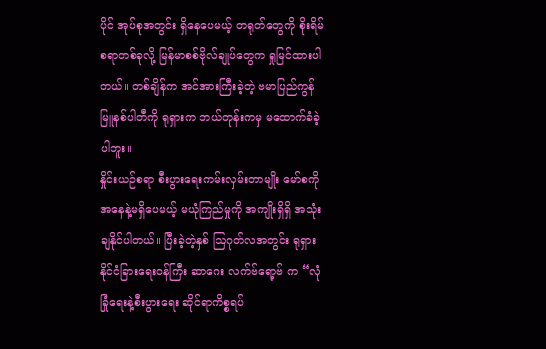ပိုင် အုပ်စုအတွင်း ရှိနေပေမယ့် တရုတ်တွေကို စိုးရိမ်စရာတစ်ခုလို့ မြန်မာစစ်ဗိုလ်ချုပ်တွေက ရှုမြင်ထားပါတယ်။ တစ်ချိန်က အင်အားကြီးခဲ့တဲ့ ဗမာပြည်ကွန်မြူနစ်ပါတီကို ရုရှားက ဘယ်တုန်းကမှ မထောက်ခံခဲ့ပါဘူး။
နှိုင်းယဉ်စရာ စီးပွားရေးကမ်းလှမ်းတာမျိုး မော်စကိုအနေနဲ့မရှိပေမယ့် မယုံကြည်မှုကို အကျိုးရှိရှိ အသုံးချနိုင်ပါတယ်။ ပြီးခဲ့တဲ့နှစ် ဩဂုတ်လအတွင်း ရုရှားနိုင်ငံခြားရေးဝန်ကြီး ဆာဂေး လက်ဗ်ရော့ဗ် က “လုံခြုံရေးနဲ့စီးပွားရေး ဆိုင်ရာကိစ္စရပ်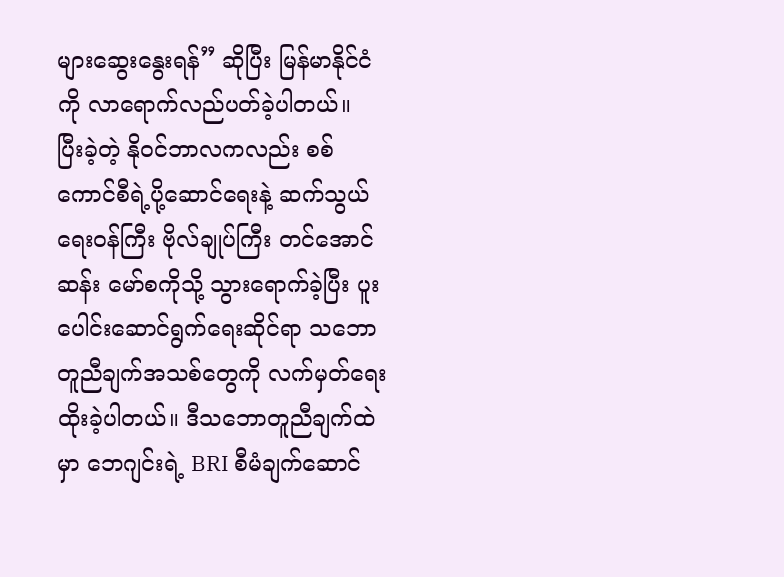များဆွေးနွေးရန်” ဆိုပြီး မြန်မာနိုင်ငံကို လာရောက်လည်ပတ်ခဲ့ပါတယ်။
ပြီးခဲ့တဲ့ နိုဝင်ဘာလကလည်း စစ်ကောင်စီရဲ့ပို့ဆောင်ရေးနဲ့ ဆက်သွယ်ရေးဝန်ကြီး ဗိုလ်ချုပ်ကြီး တင်အောင်ဆန်း မော်စကိုသို့ သွားရောက်ခဲ့ပြီး ပူးပေါင်းဆောင်ရွက်ရေးဆိုင်ရာ သဘောတူညီချက်အသစ်တွေကို လက်မှတ်ရေးထိုးခဲ့ပါတယ်။ ဒီသဘောတူညီချက်ထဲမှာ ဘေဂျင်းရဲ့ BRI စီမံချက်ဆောင်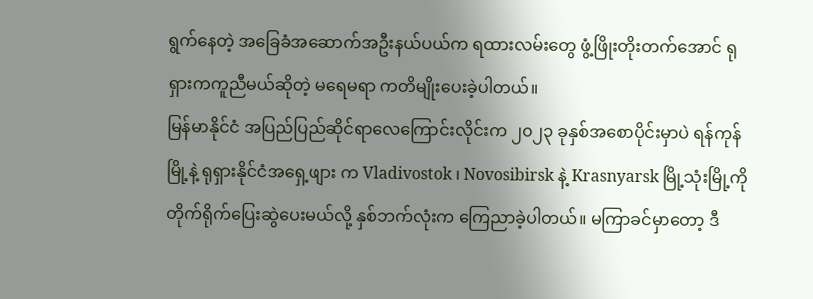ရွက်နေတဲ့ အခြေခံအဆောက်အဦးနယ်ပယ်က ရထားလမ်းတွေ ဖွံ့ဖြိုးတိုးတက်အောင် ရုရှားကကူညီမယ်ဆိုတဲ့ မရေမရာ ကတိမျိုးပေးခဲ့ပါတယ်။
မြန်မာနိုင်ငံ အပြည်ပြည်ဆိုင်ရာလေကြောင်းလိုင်းက ၂၀၂၃ ခုနှစ်အစောပိုင်းမှာပဲ ရန်ကုန်မြို့နဲ့ ရုရှားနိုင်ငံအရှေ့ဖျား က Vladivostok ၊ Novosibirsk နဲ့ Krasnyarsk မြို့သုံးမြို့ကို တိုက်ရိုက်ပြေးဆွဲပေးမယ်လို့ နှစ်ဘက်လုံးက ကြေညာခဲ့ပါတယ်။ မကြာခင်မှာတော့ ဒီ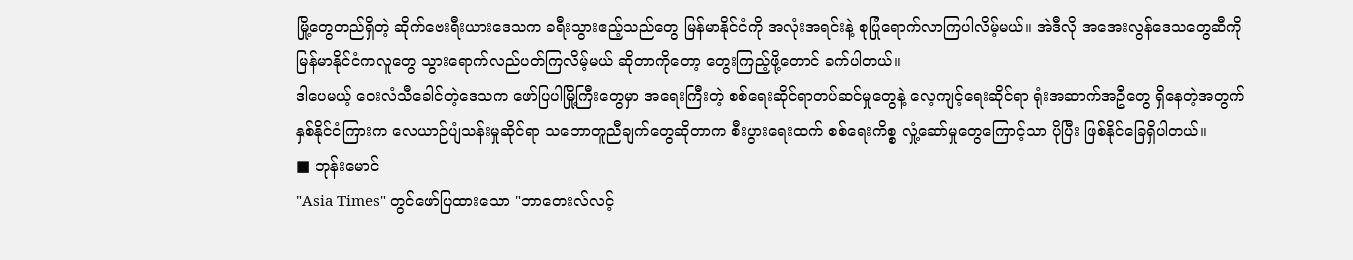မြို့တွေတည်ရှိတဲ့ ဆိုက်ဗေးရီးယားဒေသက ခရီးသွားဧည့်သည်တွေ မြန်မာနိုင်ငံကို အလုံးအရင်းနဲ့ စုပြုံရောက်လာကြပါလိမ့်မယ်။ အဲဒီလို အအေးလွန်ဒေသတွေဆီကို မြန်မာနိုင်ငံကလူတွေ သွားရောက်လည်ပတ်ကြလိမ့်မယ် ဆိုတာကိုတော့ တွေးကြည့်ဖို့တောင် ခက်ပါတယ်။
ဒါပေမယ့် ဝေးလံသီခေါင်တဲ့ဒေသက ဖော်ပြပါမြို့ကြီးတွေမှာ အရေးကြီးတဲ့ စစ်ရေးဆိုင်ရာတပ်ဆင်မှုတွေနဲ့ လေ့ကျင့်ရေးဆိုင်ရာ ရုံးအဆာက်အဦတွေ ရှိနေတဲ့အတွက် နှစ်နိုင်ငံကြားက လေယာဉ်ပျံသန်းမှုဆိုင်ရာ သဘောတူညီချက်တွေဆိုတာက စီးပွားရေးထက် စစ်ရေးကိစ္စ လှုံ့ဆော်မှုတွေကြောင့်သာ ပိုပြီး ဖြစ်နိုင်ခြေရှိပါတယ်။
■ ဘုန်းမောင်
"Asia Times" တွင်ဖော်ပြထားသော "ဘာတေးလ်လင့်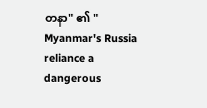တနာ" ၏ " Myanmar's Russia reliance a dangerous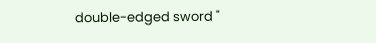double-edged sword "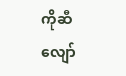ကိုဆီလျော်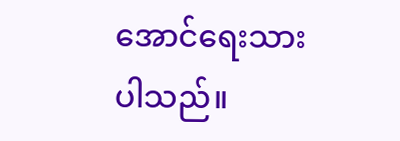အောင်ရေးသားပါသည်။